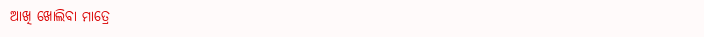ଆଖି ଖୋଲିବା ମାତ୍ରେ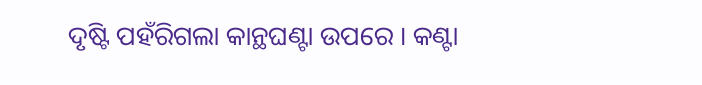ଦୃଷ୍ଟି ପହଁରିଗଲା କାନ୍ଥଘଣ୍ଟା ଉପରେ । କଣ୍ଟା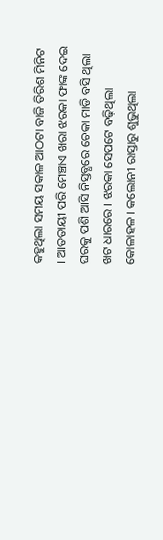କହୁଥିଲା ସମୟ ସକାଳ ଆଠଟା ବାଜି ତିରିଶ ମିନିଟ । ଆତତାୟୀ ପରି ମେଞ୍ଚାଏ ଖରା ଝରକା ଫାଙ୍କ ଦେଇ ଘରକୁ ପଶି ଆସି ନିସ୍ତବ୍ଧରେ ଚେକା ମାଡି ବସି ଥିଲା ଖଟ ଧାରରେ । ଝରକା ସେପଟେ ବଢ଼ିଥିଲା କୋଳାହଳ । କଲୋନୀ ରାସ୍ତାରୁ ଶୁଭୁଥିଲା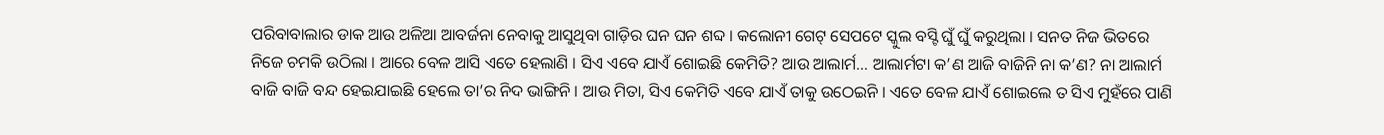ପରିବାବାଲାର ଡାକ ଆଉ ଅଳିଆ ଆବର୍ଜନା ନେବାକୁ ଆସୁଥିବା ଗାଡ଼ିର ଘନ ଘନ ଶବ୍ଦ । କଲୋନୀ ଗେଟ୍ ସେପଟେ ସ୍କୁଲ ବସ୍ଟି ଘୁଁ ଘୁଁ କରୁଥିଲା । ସନତ ନିଜ ଭିତରେ ନିଜେ ଚମକି ଉଠିଲା । ଆରେ ବେଳ ଆସି ଏତେ ହେଲାଣି । ସିଏ ଏବେ ଯାଏଁ ଶୋଇଛି କେମିତି? ଆଉ ଆଲାର୍ମ… ଆଲାର୍ମଟା କ’ଣ ଆଜି ବାଜିନି ନା କ’ଣ? ନା ଆଲାର୍ମ ବାଜି ବାଜି ବନ୍ଦ ହେଇଯାଇଛି ହେଲେ ତା’ର ନିଦ ଭାଙ୍ଗିନି । ଆଉ ମିତା, ସିଏ କେମିତି ଏବେ ଯାଏଁ ତାକୁ ଉଠେଇନି । ଏତେ ବେଳ ଯାଏଁ ଶୋଇଲେ ତ ସିଏ ମୁହଁରେ ପାଣି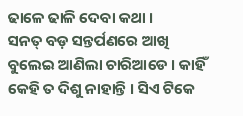ଢାଳେ ଢାଳି ଦେବା କଥା ।
ସନତ୍ ବଡ଼ ସନ୍ତର୍ପଣରେ ଆଖି ବୁଲେଇ ଆଣିଲା ଚାରିଆଡେ । କାହିଁ କେହି ତ ଦିଶୁ ନାହାନ୍ତି । ସିଏ ଟିକେ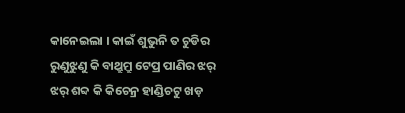କାନେଇଲା । କାଇଁ ଶୁଭୁନି ତ ଚୁଡିର ରୁଣୁଝୁଣୁ କି ବାଥ୍ରୁମ୍ରୁ ଟେପ୍ର ପାଣିର ଝର୍ ଝର୍ ଶବ୍ଦ କି କିଚେନ୍ର ହାଣ୍ଡିଚଟୁ ଖଡ଼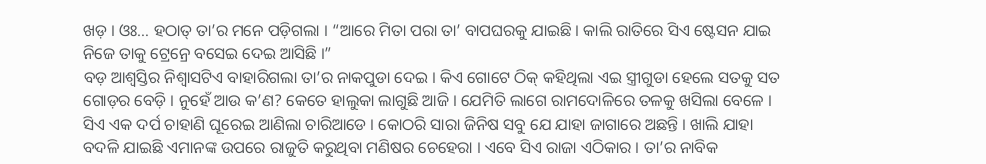ଖଡ଼ । ଓଃ… ହଠାତ୍ ତା’ର ମନେ ପଡ଼ିଗଲା । “ଆରେ ମିତା ପରା ତା’ ବାପଘରକୁ ଯାଇଛି । କାଲି ରାତିରେ ସିଏ ଷ୍ଟେସନ ଯାଇ ନିଜେ ତାକୁ ଟ୍ରେନ୍ରେ ବସେଇ ଦେଇ ଆସିଛି ।”
ବଡ଼ ଆଶ୍ୱସ୍ତିର ନିଶ୍ୱାସଟିଏ ବାହାରିଗଲା ତା’ର ନାକପୁଡା ଦେଇ । କିଏ ଗୋଟେ ଠିକ୍ କହିଥିଲା ଏଇ ସ୍ତ୍ରୀଗୁଡା ହେଲେ ସତକୁ ସତ ଗୋଡ଼ର ବେଡ଼ି । ନୁହେଁ ଆଉ କ’ଣ? କେତେ ହାଲୁକା ଲାଗୁଛି ଆଜି । ଯେମିତି ଲାଗେ ରାମଦୋଳିରେ ତଳକୁ ଖସିଲା ବେଳେ । ସିଏ ଏକ ଦର୍ପ ଚାହାଣି ଘୂରେଇ ଆଣିଲା ଚାରିଆଡେ । କୋଠରି ସାରା ଜିନିଷ ସବୁ ଯେ ଯାହା ଜାଗାରେ ଅଛନ୍ତି । ଖାଲି ଯାହା ବଦଳି ଯାଇଛି ଏମାନଙ୍କ ଉପରେ ରାଜୁତି କରୁଥିବା ମଣିଷର ଚେହେରା । ଏବେ ସିଏ ରାଜା ଏଠିକାର । ତା’ର ନାବିକ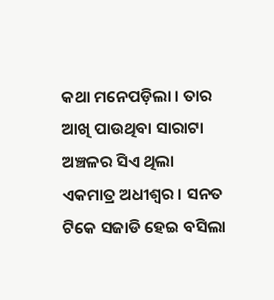କଥା ମନେପଡ଼ିଲା । ତାର ଆଖି ପାଉଥିବା ସାରାଟା ଅଞ୍ଚଳର ସିଏ ଥିଲା ଏକମାତ୍ର ଅଧୀଶ୍ୱର । ସନତ ଟିକେ ସଜାଡି ହେଇ ବସିଲା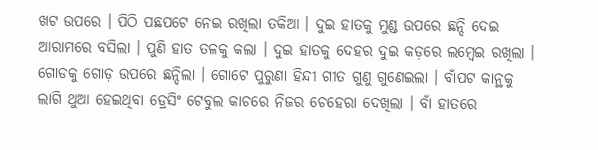ଖଟ ଉପରେ । ପିଠି ପଛପଟେ ନେଇ ରଖିଲା ତକିଆ । ଦୁଇ ହାତକୁ ମୁଣ୍ଡ ଉପରେ ଛନ୍ଦି ଦେଇ ଆରାମରେ ବସିଲା । ପୁଣି ହାତ ତଳକୁ କଲା । ଦୁଇ ହାତକୁ ଦେହର ଦୁଇ କଡ଼ରେ ଲମ୍ବେଇ ରଖିଲା । ଗୋଡକୁ ଗୋଡ଼ ଉପରେ ଛନ୍ଦିଲା । ଗୋଟେ ପୁରୁଣା ହିନ୍ଦୀ ଗୀତ ଗୁଣୁ ଗୁଣେଇଲା । ବାଁପଟ କାନ୍ଥକୁ ଲାଗି ଥୁଆ ହେଇଥିବା ଡ୍ରେସିଂ ଟେବୁଲ କାଚରେ ନିଜର ଚେହେରା ଦେଖିଲା । ବାଁ ହାତରେ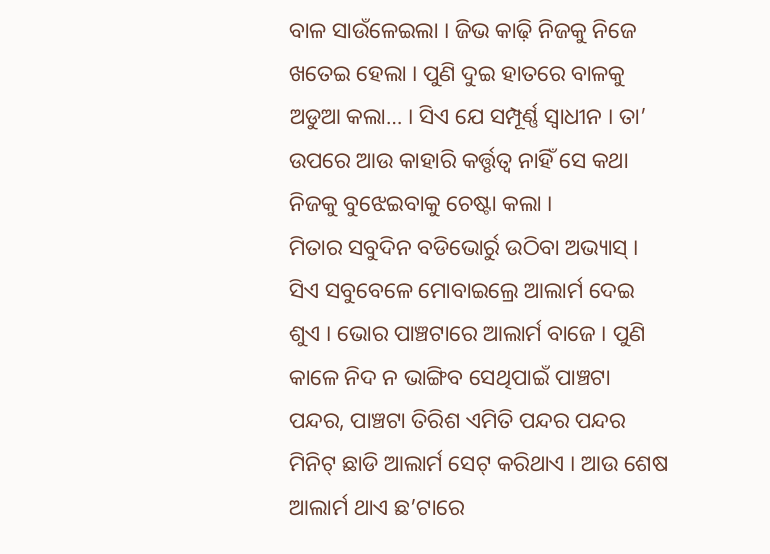ବାଳ ସାଉଁଳେଇଲା । ଜିଭ କାଢ଼ି ନିଜକୁ ନିଜେ ଖତେଇ ହେଲା । ପୁଣି ଦୁଇ ହାତରେ ବାଳକୁ ଅଡୁଆ କଲା… । ସିଏ ଯେ ସମ୍ପୂର୍ଣ୍ଣ ସ୍ୱାଧୀନ । ତା’ ଉପରେ ଆଉ କାହାରି କର୍ତ୍ତୃତ୍ୱ ନାହିଁ ସେ କଥା ନିଜକୁ ବୁଝେଇବାକୁ ଚେଷ୍ଟା କଲା ।
ମିତାର ସବୁଦିନ ବଡିଭୋର୍ରୁ ଉଠିବା ଅଭ୍ୟାସ୍ । ସିଏ ସବୁବେଳେ ମୋବାଇଲ୍ରେ ଆଲାର୍ମ ଦେଇ ଶୁଏ । ଭୋର ପାଞ୍ଚଟାରେ ଆଲାର୍ମ ବାଜେ । ପୁଣି କାଳେ ନିଦ ନ ଭାଙ୍ଗିବ ସେଥିପାଇଁ ପାଞ୍ଚଟା ପନ୍ଦର, ପାଞ୍ଚଟା ତିରିଶ ଏମିତି ପନ୍ଦର ପନ୍ଦର ମିନିଟ୍ ଛାଡି ଆଲାର୍ମ ସେଟ୍ କରିଥାଏ । ଆଉ ଶେଷ ଆଲାର୍ମ ଥାଏ ଛ’ଟାରେ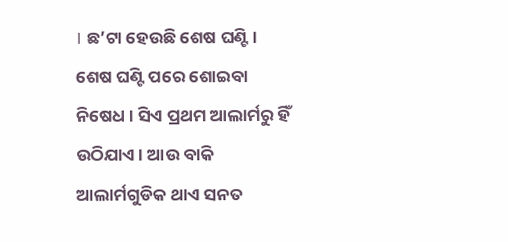। ଛ’ଟା ହେଉଛି ଶେଷ ଘଣ୍ଟି । ଶେଷ ଘଣ୍ଟି ପରେ ଶୋଇବା ନିଷେଧ । ସିଏ ପ୍ରଥମ ଆଲାର୍ମରୁ ହିଁ ଉଠିଯାଏ । ଆଉ ବାକି ଆଲାର୍ମଗୁଡିକ ଥାଏ ସନତ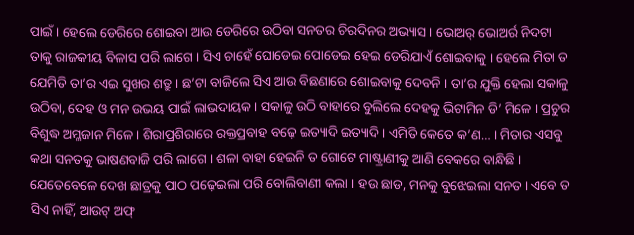ପାଇଁ । ହେଲେ ଡେରିରେ ଶୋଇବା ଆଉ ଡେରିରେ ଉଠିବା ସନତର ଚିରଦିନର ଅଭ୍ୟାସ । ଭୋଅର୍ ଭୋଅର୍ର ନିଦଟା ତାକୁ ରାଜକୀୟ ବିଳାସ ପରି ଲାଗେ । ସିଏ ଚାହେଁ ଘୋଡେଇ ପୋଡେଇ ହେଇ ଡେରିଯାଏଁ ଶୋଇବାକୁ । ହେଲେ ମିତା ତ ଯେମିତି ତା’ର ଏଇ ସୁଖର ଶତ୍ରୁ । ଛ’ଟା ବାଜିଲେ ସିଏ ଆଉ ବିଛଣାରେ ଶୋଇବାକୁ ଦେବନି । ତା’ର ଯୁକ୍ତି ହେଲା ସକାଳୁ ଉଠିବା, ଦେହ ଓ ମନ ଉଭୟ ପାଇଁ ଲାଭଦାୟକ । ସକାଳୁ ଉଠି ବାହାରେ ବୁଲିଲେ ଦେହକୁ ଭିଟାମିନ ଡି’ ମିଳେ । ପ୍ରଚୁର ବିଶୁଦ୍ଧ ଅମ୍ଳଜାନ ମିଳେ । ଶିରାପ୍ରଶିରାରେ ରକ୍ତପ୍ରବାହ ବଢ଼େ ଇତ୍ୟାଦି ଇତ୍ୟାଦି । ଏମିତି କେତେ କ’ଣ… । ମିତାର ଏସବୁ କଥା ସନତକୁ ଭାଷଣବାଜି ପରି ଲାଗେ । ଶଳା ବାହା ହେଇନି ତ ଗୋଟେ ମାଷ୍ଟ୍ରାଣୀକୁ ଆଣି ବେକରେ ବାନ୍ଧିଛି । ଯେତେବେଳେ ଦେଖ ଛାତ୍ରକୁ ପାଠ ପଢ଼େଇଲା ପରି ବୋଲିବାଣୀ କଲା । ହଉ ଛାଡ, ମନକୁ ବୁଝେଇଲା ସନତ । ଏବେ ତ ସିଏ ନାହିଁ, ଆଉଟ୍ ଅଫ୍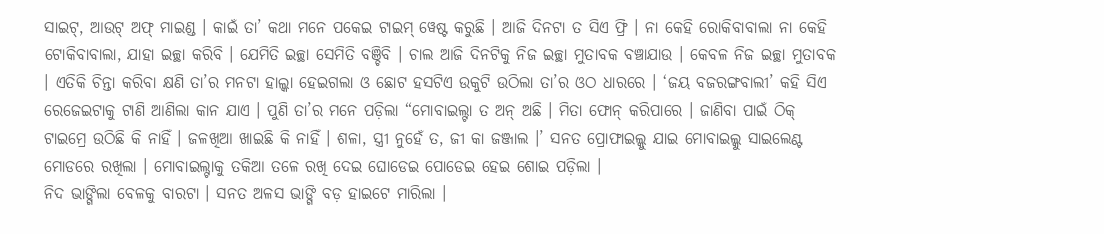ସାଇଟ୍, ଆଉଟ୍ ଅଫ୍ ମାଇଣ୍ଡ । କାଇଁ ତା’ କଥା ମନେ ପକେଇ ଟାଇମ୍ ୱେଷ୍ଟ କରୁଛି । ଆଜି ଦିନଟା ତ ସିଏ ଫ୍ରି । ନା କେହି ରୋକିବାବାଲା ନା କେହି ଟୋକିବାବାଲା, ଯାହା ଇଚ୍ଛା କରିବି । ଯେମିତି ଇଚ୍ଛା ସେମିତି ବଞ୍ଚିବି । ଚାଲ ଆଜି ଦିନଟିକୁ ନିଜ ଇଚ୍ଛା ମୁତାବକ ବଞ୍ଚାଯାଉ । କେବଳ ନିଜ ଇଚ୍ଛା ମୁତାବକ । ଏତିକି ଚିନ୍ତା କରିବା କ୍ଷଣି ତା’ର ମନଟା ହାଲ୍କା ହେଇଗଲା ଓ ଛୋଟ ହସଟିଏ ଉକୁଟି ଉଠିଲା ତା’ର ଓଠ ଧାରରେ । ‘ଜୟ ବଜରଙ୍ଗବାଲୀ’ କହି ସିଏ ରେଜେଇଟାକୁ ଟାଣି ଆଣିଲା କାନ ଯାଏ । ପୁଣି ତା’ର ମନେ ପଡ଼ିଲା “ମୋବାଇଲ୍ଟା ତ ଅନ୍ ଅଛି । ମିତା ଫୋନ୍ କରିପାରେ । ଜାଣିବା ପାଇଁ ଠିକ୍ ଟାଇମ୍ରେ ଉଠିଛି କି ନାହିଁ । ଜଳଖିଆ ଖାଇଛି କି ନାହିଁ । ଶଳା, ସ୍ତ୍ରୀ ନୁହେଁ ତ, ଜୀ କା ଜଞ୍ଜାଲ ।’ ସନତ ପ୍ରୋଫାଇଲ୍କୁ ଯାଇ ମୋବାଇଲ୍କୁ ସାଇଲେଣ୍ଟ ମୋଡରେ ରଖିଲା । ମୋବାଇଲ୍ଟାକୁ ତକିଆ ତଳେ ରଖି ଦେଇ ଘୋଡେଇ ପୋଡେଇ ହେଇ ଶୋଇ ପଡ଼ିଲା ।
ନିଦ ଭାଙ୍ଗିଲା ବେଳକୁ ବାରଟା । ସନତ ଅଳସ ଭାଙ୍ଗି ବଡ଼ ହାଇଟେ ମାରିଲା ।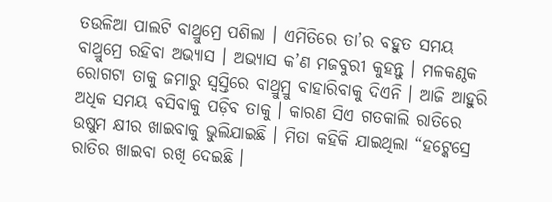ତଉଳିଆ ପାଲଟି ବାଥ୍ରୁମ୍ରେ ପଶିଲା । ଏମିତିରେ ତା’ର ବହୁତ ସମୟ ବାଥ୍ରୁମ୍ରେ ରହିବା ଅଭ୍ୟାସ । ଅଭ୍ୟାସ କ’ଣ ମଜବୁରୀ କୁହନ୍ତୁ । ମଳକଣ୍ଠକ ରୋଗଟା ତାକୁ ଜମାରୁ ସ୍ୱସ୍ତିରେ ବାଥ୍ରୁମ୍ରୁ ବାହାରିବାକୁ ଦିଏନି । ଆଜି ଆହୁରି ଅଧିକ ସମୟ ବସିବାକୁ ପଡ଼ିବ ତାକୁ । କାରଣ ସିଏ ଗତକାଲି ରାତିରେ ଉଷୁମ କ୍ଷୀର ଖାଇବାକୁ ଭୁଲିଯାଇଛି । ମିତା କହିକି ଯାଇଥିଲା “ହଟ୍କେସ୍ରେ ରାତିର ଖାଇବା ରଖି ଦେଇଛି ।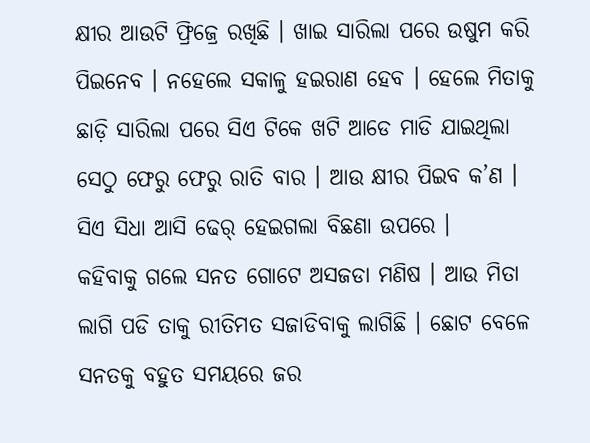କ୍ଷୀର ଆଉଟି ଫ୍ରିଜ୍ରେ ରଖିଛି । ଖାଇ ସାରିଲା ପରେ ଉଷୁମ କରି ପିଇନେବ । ନହେଲେ ସକାଳୁ ହଇରାଣ ହେବ । ହେଲେ ମିତାକୁ ଛାଡ଼ି ସାରିଲା ପରେ ସିଏ ଟିକେ ଖଟି ଆଡେ ମାଡି ଯାଇଥିଲା ସେଠୁ ଫେରୁ ଫେରୁ ରାତି ବାର । ଆଉ କ୍ଷୀର ପିଇବ କ’ଣ । ସିଏ ସିଧା ଆସି ଢେର୍ ହେଇଗଲା ବିଛଣା ଉପରେ ।
କହିବାକୁ ଗଲେ ସନତ ଗୋଟେ ଅସଜଡା ମଣିଷ । ଆଉ ମିତା ଲାଗି ପଡି ତାକୁ ରୀତିମତ ସଜାଡିବାକୁ ଲାଗିଛି । ଛୋଟ ବେଳେ ସନତକୁ ବହୁତ ସମୟରେ ଜର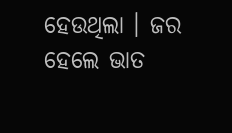ହେଉଥିଲା । ଜର ହେଲେ ଭାତ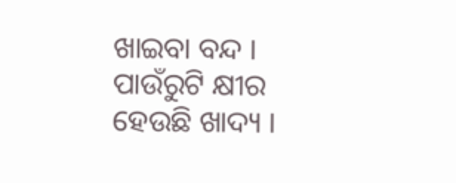ଖାଇବା ବନ୍ଦ । ପାଉଁରୁଟି କ୍ଷୀର ହେଉଛି ଖାଦ୍ୟ ।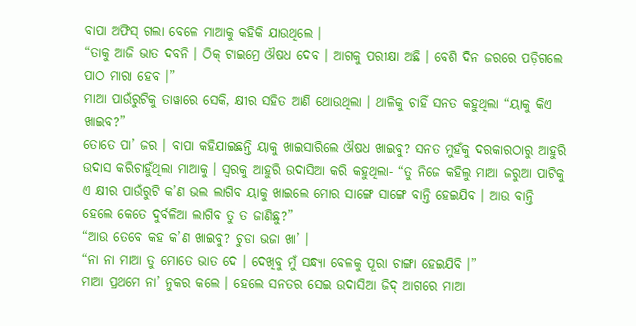ବାପା ଅଫିସ୍ ଗଲା ବେଳେ ମାଆକୁ କହିକି ଯାଉଥିଲେ ।
“ତାକୁ ଆଜି ଭାତ ଦବନି । ଠିକ୍ ଟାଇମ୍ରେ ଔଷଧ ଦେବ । ଆଗକୁ ପରୀକ୍ଷା ଅଛି । ବେଶି ଦିନ ଜରରେ ପଡ଼ିଗଲେ ପାଠ ମାରା ହେବ ।”
ମାଆ ପାଉଁରୁଟିକୁ ତାୱାରେ ସେକି, କ୍ଷୀର ସହିତ ଆଣି ଥୋଉଥିଲା । ଥାଳିକୁ ଚାହିଁ ସନତ କହୁଥିଲା “ୟାକୁ କିଏ ଖାଇବ?”
ତୋତେ ପା’ ଜର । ବାପା କହିଯାଇଛନ୍ତି ୟାକୁ ଖାଇସାରିଲେ ଔଷଧ ଖାଇବୁ? ସନତ ମୁହଁକୁ ଦରକାରଠାରୁ ଆହୁରି ଉଦାସ କରିଚାହୁଁଥିଲା ମାଆକୁ । ସ୍ୱରକୁ ଆହୁରି ଉଦାସିଆ କରି କହୁଥିଲା- “ତୁ ନିଜେ କହିଲୁ ମାଆ ଜରୁଆ ପାଟିକୁ ଏ କ୍ଷୀର ପାଉଁରୁଟି କ’ଣ ଭଲ ଲାଗିବ ୟାକୁ ଖାଇଲେ ମୋର ସାଙ୍ଗେ ସାଙ୍ଗେ ବାନ୍ତି ହେଇଯିବ । ଆଉ ବାନ୍ତି ହେଲେ କେତେ ଦୁର୍ବଳିଆ ଲାଗିବ ତୁ ତ ଜାଣିଛୁ?”
“ଆଉ ତେବେ କହ କ’ଣ ଖାଇବୁ? ଚୁଡା ଭଜା ଖା’ ।
“ନା ନା ମାଆ ତୁ ମୋତେ ଭାତ ଦେ । ଦେଖିବୁ ମୁଁ ସନ୍ଧ୍ୟା ବେଳକୁ ପୂରା ଚାଙ୍ଗା ହେଇଯିବି ।”
ମାଆ ପ୍ରଥମେ ନା’ ନୁକର କଲେ । ହେଲେ ସନତର ସେଇ ଉଦାସିଆ ଜିଦ୍ ଆଗରେ ମାଆ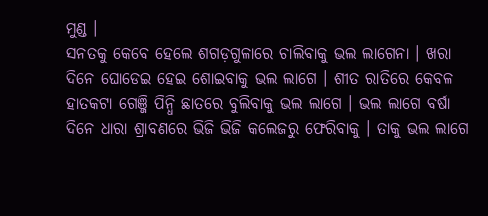ମୁଣ୍ଡ ।
ସନତକୁ କେବେ ହେଲେ ଶଗଡ଼ଗୁଳାରେ ଚାଲିବାକୁ ଭଲ ଲାଗେନା । ଖରା ଦିନେ ଘୋଡେଇ ହେଇ ଶୋଇବାକୁ ଭଲ ଲାଗେ । ଶୀତ ରାତିରେ କେବଳ ହାତକଟା ଗେଞ୍ଜି ପିନ୍ଧି ଛାତରେ ବୁଲିବାକୁ ଭଲ ଲାଗେ । ଭଲ ଲାଗେ ବର୍ଷା ଦିନେ ଧାରା ଶ୍ରାବଣରେ ଭିଜି ଭିଜି କଲେଜରୁ ଫେରିବାକୁ । ତାକୁ ଭଲ ଲାଗେ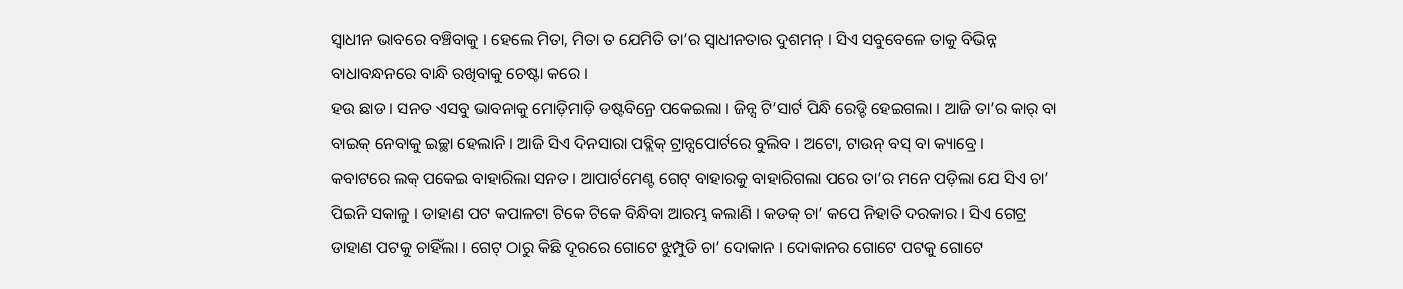ସ୍ୱାଧୀନ ଭାବରେ ବଞ୍ଚିବାକୁ । ହେଲେ ମିତା, ମିତା ତ ଯେମିତି ତା’ର ସ୍ୱାଧୀନତାର ଦୁଶମନ୍ । ସିଏ ସବୁବେଳେ ତାକୁ ବିଭିନ୍ନ ବାଧାବନ୍ଧନରେ ବାନ୍ଧି ରଖିବାକୁ ଚେଷ୍ଟା କରେ ।
ହଉ ଛାଡ । ସନତ ଏସବୁ ଭାବନାକୁ ମୋଡ଼ିମାଡ଼ି ଡଷ୍ଟବିନ୍ରେ ପକେଇଲା । ଜିନ୍ସ ଟି’ସାର୍ଟ ପିନ୍ଧି ରେଡ୍ଡି ହେଇଗଲା । ଆଜି ତା’ର କାର୍ ବା ବାଇକ୍ ନେବାକୁ ଇଚ୍ଛା ହେଲାନି । ଆଜି ସିଏ ଦିନସାରା ପବ୍ଲିକ୍ ଟ୍ରାନ୍ସପୋର୍ଟରେ ବୁଲିବ । ଅଟୋ, ଟାଉନ୍ ବସ୍ ବା କ୍ୟାବ୍ରେ ।
କବାଟରେ ଲକ୍ ପକେଇ ବାହାରିଲା ସନତ । ଆପାର୍ଟମେଣ୍ଟ ଗେଟ୍ ବାହାରକୁ ବାହାରିଗଲା ପରେ ତା’ର ମନେ ପଡ଼ିଲା ଯେ ସିଏ ଚା’ ପିଇନି ସକାଳୁ । ଡାହାଣ ପଟ କପାଳଟା ଟିକେ ଟିକେ ବିନ୍ଧିବା ଆରମ୍ଭ କଲାଣି । କଡକ୍ ଚା’ କପେ ନିହାତି ଦରକାର । ସିଏ ଗେଟ୍ର ଡାହାଣ ପଟକୁ ଚାହିଁଲା । ଗେଟ୍ ଠାରୁ କିଛି ଦୂରରେ ଗୋଟେ ଝୁମ୍ପୁଡି ଚା’ ଦୋକାନ । ଦୋକାନର ଗୋଟେ ପଟକୁ ଗୋଟେ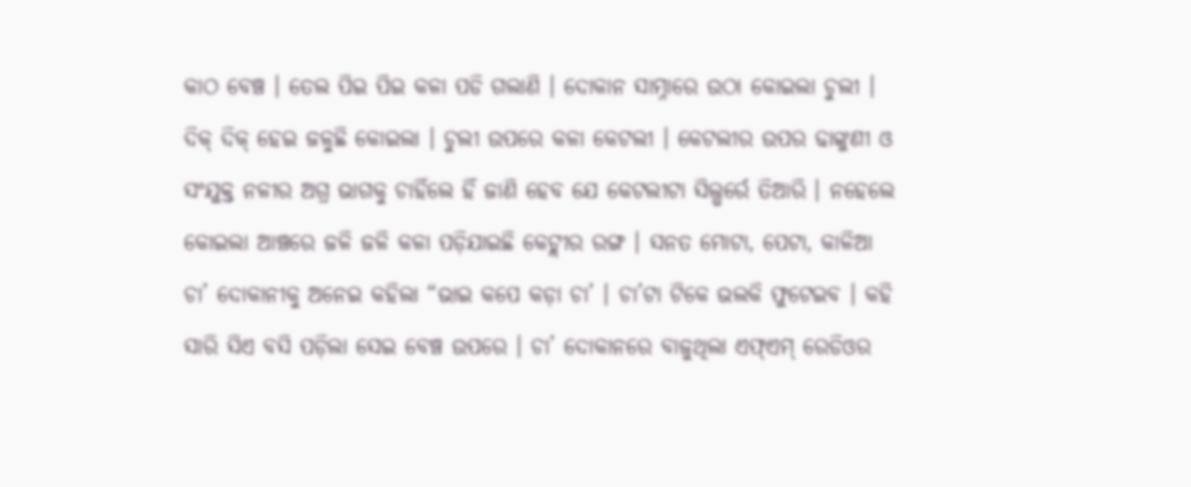କାଠ ବେଞ୍ଚ । ତେଲ ପିଇ ପିଇ କଳା ପଡି ଗଲାଣି । ଦୋକାନ ସାମ୍ନାରେ ଉଠା କୋଇଲା ଚୁଲୀ । ଦିକ୍ ଦିକ୍ ହେଇ ଜଳୁଛି କୋଇଲା । ଚୁଲୀ ଉପରେ କଳା କେଟଲୀ । କେଟଲୀର ଉପର ଢାଙ୍କୁଣୀ ଓ ସଂଯୁକ୍ତ ନଳୀର ଅଗ୍ର ଭାଗକୁ ଚାହିଁଲେ ହିଁ ଜାଣି ହେବ ଯେ କେଟଲୀଟା ସିଲ୍ଭର୍ରେ ତିଆରି । ନହେଲେ କୋଇଲା ଆଞ୍ଚରେ ଜଳି ଜଳି କଳା ପଡ଼ିଯାଇଛି କେଟ୍ଲୀର ରଙ୍ଗ । ସନତ ମୋଟା, ପେଟା, କାଳିଆ ଚା’ ଦୋକାନୀକୁ ଅନେଇ କହିଲା “ଭାଇ କପେ କଡ଼ା ଚା’ । ଚା’ଟା ଟିକେ ଭଲକି ଫୁଟେଇବ । କହି ସାରି ସିଏ ବସି ପଡ଼ିଲା ସେଇ ବେଞ୍ଚ ଉପରେ । ଚା’ ଦୋକାନରେ ବାଜୁଥିଲା ଏଫ୍ଏମ୍ ରେଡିଓର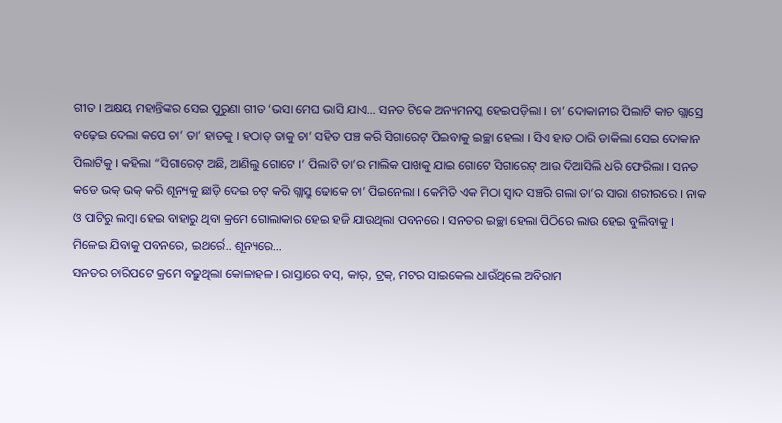ଗୀତ । ଅକ୍ଷୟ ମହାନ୍ତିଙ୍କର ସେଇ ପୁରୁଣା ଗୀତ ‘ଭସା ମେଘ ଭାସି ଯାଏ… ସନତ ଟିକେ ଅନ୍ୟମନସ୍କ ହେଇପଡ଼ିଲା । ଚା’ ଦୋକାନୀର ପିଲାଟି କାଚ ଗ୍ଲାସ୍ରେ ବଢ଼େଇ ଦେଲା କପେ ଚା’ ତା’ ହାତକୁ । ହଠାତ୍ ତାକୁ ଚା’ ସହିତ ପଞ୍ଚ କରି ସିଗାରେଟ୍ ପିଇବାକୁ ଇଚ୍ଛା ହେଲା । ସିଏ ହାତ ଠାରି ଡାକିଲା ସେଇ ଦୋକାନ ପିଲାଟିକୁ । କହିଲା “ସିଗାରେଟ୍ ଅଛି, ଆଣିଲୁ ଗୋଟେ ।’ ପିଲାଟି ତା’ର ମାଲିକ ପାଖକୁ ଯାଇ ଗୋଟେ ସିଗାରେଟ୍ ଆଉ ଦିଆସିଲି ଧରି ଫେରିଲା । ସନତ କଡେ ଭକ୍ ଭକ୍ କରି ଶୂନ୍ୟକୁ ଛାଡ଼ି ଦେଇ ଚଟ୍ କରି ଗ୍ଲାସ୍ରୁ ଢୋକେ ଚା’ ପିଇନେଲା । କେମିତି ଏକ ମିଠା ସ୍ୱାଦ ସଞ୍ଚରି ଗଲା ତା’ର ସାରା ଶରୀରରେ । ନାକ ଓ ପାଟିରୁ ଲମ୍ବା ହେଇ ବାହାରୁ ଥିବା କ୍ରମେ ଗୋଲାକାର ହେଇ ହଜି ଯାଉଥିଲା ପବନରେ । ସନତର ଇଚ୍ଛା ହେଲା ପିଠିରେ ଲାଉ ହେଇ ବୁଲିବାକୁ । ମିଳେଇ ଯିବାକୁ ପବନରେ, ଇଥର୍ରେ.. ଶୂନ୍ୟରେ…
ସନତର ଚାରିପଟେ କ୍ରମେ ବଢ଼ୁଥିଲା କୋଳାହଳ । ରାସ୍ତାରେ ବସ୍, କାର୍, ଟ୍ରକ୍, ମଟର ସାଇକେଲ ଧାଉଁଥିଲେ ଅବିରାମ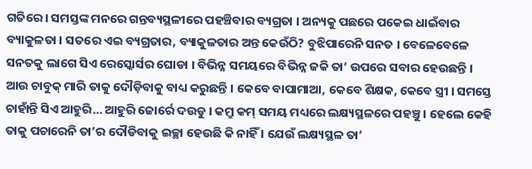ଗତିରେ । ସମସ୍ତଙ୍କ ମନରେ ଗନ୍ତବ୍ୟସ୍ଥଳୀରେ ପହଞ୍ଚିବାର ବ୍ୟଗ୍ରତା । ଅନ୍ୟକୁ ପଛରେ ପକେଇ ଧାଇଁବାର ବ୍ୟାକୁଳତା । ସତରେ ଏଇ ବ୍ୟଗ୍ରତାର, ବ୍ୟାକୁଳତାର ଅନ୍ତ କେଉଁଠି? ବୁଝିପାରେନି ସନତ । ବେଳେବେଳେ ସନତକୁ ଲାଗେ ସିଏ ରେସ୍କୋର୍ସର ଘୋଡା । ବିଭିନ୍ନ ସମୟରେ ବିଭିନ୍ନ ଜକି ତା’ ଉପରେ ସବାର ହେଉଛନ୍ତି । ଆଉ ଚାବୁକ୍ ମାରି ତାକୁ ଦୌଡ଼ିବାକୁ ବାଧ୍ୟ କରୁଛନ୍ତି । କେବେ ବାପାମାଆ, କେବେ ଶିକ୍ଷକ, କେବେ ସ୍ତ୍ରୀ । ସମସ୍ତେ ଚାହାଁନ୍ତି ସିଏ ଆହୁରି… ଆହୁରି ଜୋର୍ରେ ଦଉଡୁ । କମ୍ରୁ କମ୍ ସମୟ ମଧ୍ୟରେ ଲକ୍ଷ୍ୟସ୍ଥଳରେ ପହଞ୍ଚୁ । ହେଲେ କେହି ତାକୁ ପଚାରେନି ତା’ର ଦୌଡିବାକୁ ଇଚ୍ଛା ହେଉଛି କି ନାହିଁ । ଯେଉଁ ଲକ୍ଷ୍ୟସ୍ଥଳ ତା’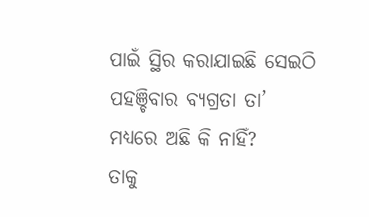ପାଇଁ ସ୍ଥିର କରାଯାଇଛି ସେଇଠି ପହଞ୍ଚିବାର ବ୍ୟଗ୍ରତା ତା’ ମଧ୍ୟରେ ଅଛି କି ନାହିଁ?
ତାକୁ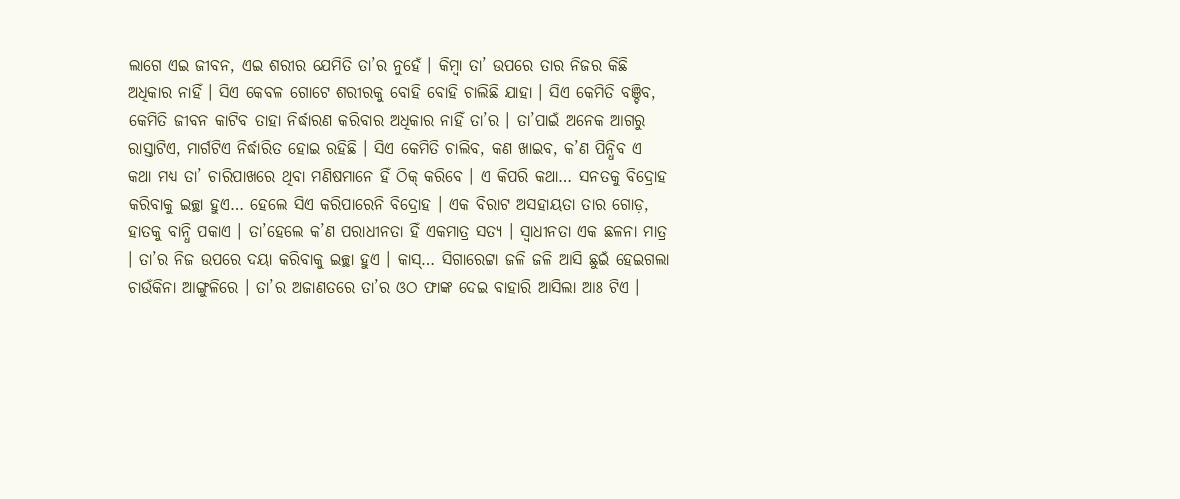ଲାଗେ ଏଇ ଜୀବନ, ଏଇ ଶରୀର ଯେମିତି ତା’ର ନୁହେଁ । କିମ୍ବା ତା’ ଉପରେ ତାର ନିଜର କିଛି ଅଧିକାର ନାହିଁ । ସିଏ କେବଳ ଗୋଟେ ଶରୀରକୁ ବୋହି ବୋହି ଚାଲିଛି ଯାହା । ସିଏ କେମିତି ବଞ୍ଚିବ, କେମିତି ଜୀବନ କାଟିବ ତାହା ନିର୍ଦ୍ଧାରଣ କରିବାର ଅଧିକାର ନାହିଁ ତା’ର । ତା’ପାଇଁ ଅନେକ ଆଗରୁ ରାସ୍ତାଟିଏ, ମାର୍ଗଟିଏ ନିର୍ଦ୍ଧାରିତ ହୋଇ ରହିଛି । ସିଏ କେମିତି ଚାଲିବ, କଣ ଖାଇବ, କ’ଣ ପିନ୍ଧିବ ଏ କଥା ମଧ୍ୟ ତା’ ଚାରିପାଖରେ ଥିବା ମଣିଷମାନେ ହିଁ ଠିକ୍ କରିବେ । ଏ କିପରି କଥା… ସନତକୁ ବିଦ୍ରୋହ କରିବାକୁ ଇଚ୍ଛା ହୁଏ… ହେଲେ ସିଏ କରିପାରେନି ବିଦ୍ରୋହ । ଏକ ବିରାଟ ଅସହାୟତା ତାର ଗୋଡ଼, ହାତକୁ ବାନ୍ଧି ପକାଏ । ତା’ହେଲେ କ’ଣ ପରାଧୀନତା ହିଁ ଏକମାତ୍ର ସତ୍ୟ । ସ୍ୱାଧୀନତା ଏକ ଛଳନା ମାତ୍ର । ତା’ର ନିଜ ଉପରେ ଦୟା କରିବାକୁ ଇଚ୍ଛା ହୁଏ । କାସ୍… ସିଗାରେଟ୍ଟା ଜଳି ଜଳି ଆସି ଛୁଇଁ ହେଇଗଲା ଚାଉଁକିନା ଆଙ୍ଗୁଳିରେ । ତା’ର ଅଜାଣତରେ ତା’ର ଓଠ ଫାଙ୍କ ଦେଇ ବାହାରି ଆସିଲା ଆଃ ଟିଏ ।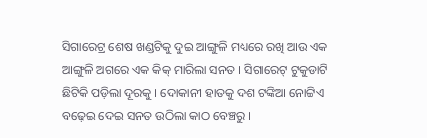ସିଗାରେଟ୍ର ଶେଷ ଖଣ୍ଡଟିକୁ ଦୁଇ ଆଙ୍ଗୁଳି ମଧ୍ୟରେ ରଖି ଆଉ ଏକ ଆଙ୍ଗୁଳି ଅଗରେ ଏକ କିକ୍ ମାରିଲା ସନତ । ସିଗାରେଟ୍ ଟୁକୁଡାଟି ଛିଟିକି ପଡ଼ିଲା ଦୂରକୁ । ଦୋକାନୀ ହାତକୁ ଦଶ ଟଙ୍କିଆ ନୋଟ୍ଟିଏ ବଢ଼େଇ ଦେଇ ସନତ ଉଠିଲା କାଠ ବେଞ୍ଚରୁ ।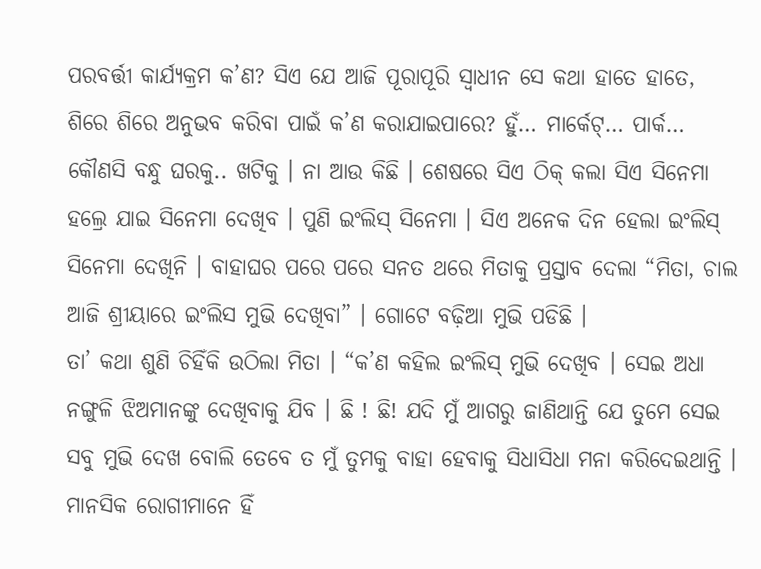ପରବର୍ତ୍ତୀ କାର୍ଯ୍ୟକ୍ରମ କ’ଣ? ସିଏ ଯେ ଆଜି ପୂରାପୂରି ସ୍ୱାଧୀନ ସେ କଥା ହାତେ ହାତେ, ଶିରେ ଶିରେ ଅନୁଭବ କରିବା ପାଇଁ କ’ଣ କରାଯାଇପାରେ? ହୁଁ… ମାର୍କେଟ୍… ପାର୍କ… କୌଣସି ବନ୍ଧୁ ଘରକୁ.. ଖଟିକୁ । ନା ଆଉ କିଛି । ଶେଷରେ ସିଏ ଠିକ୍ କଲା ସିଏ ସିନେମା ହଲ୍ରେ ଯାଇ ସିନେମା ଦେଖିବ । ପୁଣି ଇଂଲିସ୍ ସିନେମା । ସିଏ ଅନେକ ଦିନ ହେଲା ଇଂଲିସ୍ ସିନେମା ଦେଖିନି । ବାହାଘର ପରେ ପରେ ସନତ ଥରେ ମିତାକୁ ପ୍ରସ୍ତାବ ଦେଲା “ମିତା, ଚାଲ ଆଜି ଶ୍ରୀୟାରେ ଇଂଲିସ ମୁଭି ଦେଖିବା” । ଗୋଟେ ବଢ଼ିଆ ମୁଭି ପଡିଛି ।
ତା’ କଥା ଶୁଣି ଚିହିଁକି ଉଠିଲା ମିତା । “କ’ଣ କହିଲ ଇଂଲିସ୍ ମୁଭି ଦେଖିବ । ସେଇ ଅଧା ନଙ୍ଗୁଳି ଝିଅମାନଙ୍କୁ ଦେଖିବାକୁ ଯିବ । ଛି ! ଛି! ଯଦି ମୁଁ ଆଗରୁ ଜାଣିଥାନ୍ତି ଯେ ତୁମେ ସେଇ ସବୁ ମୁଭି ଦେଖ ବୋଲି ତେବେ ତ ମୁଁ ତୁମକୁ ବାହା ହେବାକୁ ସିଧାସିଧା ମନା କରିଦେଇଥାନ୍ତି । ମାନସିକ ରୋଗୀମାନେ ହିଁ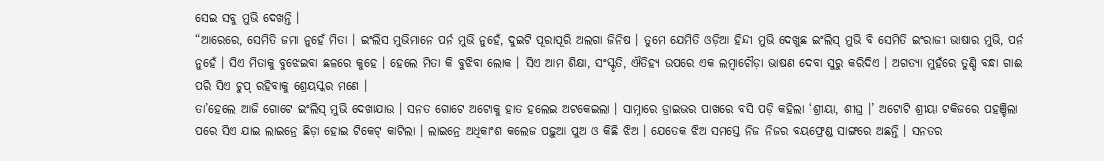ସେଇ ସବୁ ମୁଭି ଦେଖନ୍ତି ।
“ଆରେରେ, ସେମିତି ଜମା ନୁହେଁ ମିତା । ଇଂଲିସ ମୁଭିମାନେ ପର୍ନ ମୁଭି ନୁହେଁ, ଦୁଇଟି ପୂରାପୂରି ଅଲଗା ଜିନିଷ । ତୁମେ ଯେମିତି ଓଡ଼ିଆ ହିନ୍ଦୀ ମୁଭି ଦେଖୁଛ ଇଂଲିସ୍ ମୁଭି ବି ସେମିତି ଇଂରାଜୀ ଭାଷାର ମୁଭି, ପର୍ନ ନୁହେଁ । ସିଏ ମିତାକୁ ବୁଝେଇବା ଛଳରେ କୁହେ । ହେଲେ ମିତା କି ବୁଝିବା ଲୋକ । ସିଏ ଆମ ଶିକ୍ଷା, ସଂସ୍କୃତି, ଐତିହ୍ୟ ଉପରେ ଏକ ଲମ୍ବାଚୌଡ଼ା ଭାଷଣ ଦେବା ସୁରୁ କରିଦିଏ । ଅଗତ୍ୟା ମୁହଁରେ ତୁଣ୍ଡି ବନ୍ଧା ଗାଈ ପରି ସିଏ ଚୁପ୍ ରହିବାକୁ ଶ୍ରେୟସ୍କର ମଣେ ।
ତା’ହେଲେ ଆଜି ଗୋଟେ ଇଂଲିସ୍ ମୁଭି ଦେଖାଯାଉ । ସନତ ଗୋଟେ ଅଟୋକୁ ହାତ ହଲେଇ ଅଟକେଇଲା । ସାମ୍ନାରେ ଡ୍ରାଇଭର ପାଖରେ ବସି ପଡ଼ି କହିଲା ‘ଶ୍ରୀୟା, ଶୀଘ୍ର ।’ ଅଟୋଟି ଶ୍ରୀୟା ଟକିଜରେ ପହଞ୍ଚିଲା ପରେ ସିଏ ଯାଇ ଲାଇନ୍ରେ ଛିଡ଼ା ହୋଇ ଟିକେଟ୍ କାଟିଲା । ଲାଇନ୍ରେ ଅଧିକାଂଶ କଲେଜ ପଢ଼ୁଆ ପୁଅ ଓ କିଛି ଝିଅ । ଯେତେକ ଝିଅ ସମସ୍ତେ ନିଜ ନିଜର ବୟଫ୍ରେଣ୍ଡ ସାଙ୍ଗରେ ଅଛନ୍ତି । ସନତର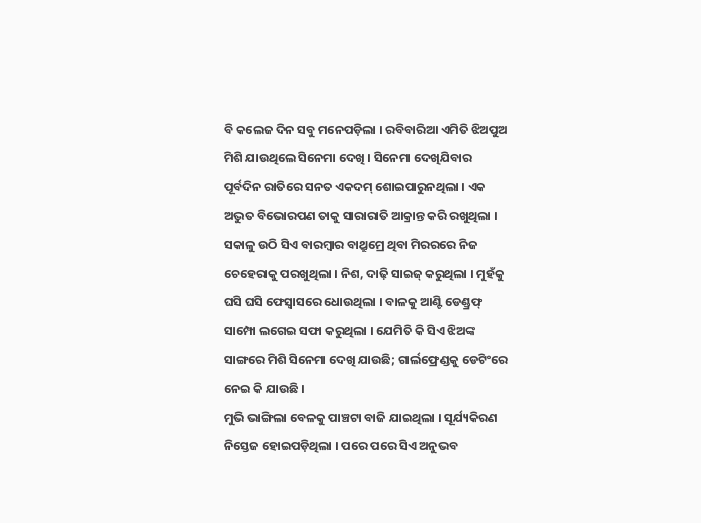ବି କଲେଜ ଦିନ ସବୁ ମନେପଡ଼ିଲା । ରବିବାରିଆ ଏମିତି ଝିଅପୁଅ ମିଶି ଯାଉଥିଲେ ସିନେମା ଦେଖି । ସିନେମା ଦେଖିଯିବାର ପୂର୍ବଦିନ ରାତିରେ ସନତ ଏକଦମ୍ ଶୋଇପାରୁନଥିଲା । ଏକ ଅଦ୍ଭୁତ ବିଭୋରପଣ ତାକୁ ସାରାରାତି ଆକ୍ରାନ୍ତ କରି ରଖୁଥିଲା । ସକାଳୁ ଉଠି ସିଏ ବାରମ୍ବାର ବାଥ୍ରୁମ୍ରେ ଥିବା ମିରରରେ ନିଜ ଚେହେରାକୁ ପରଖୁଥିଲା । ନିଶ, ଦାଢ଼ି ସାଇଜ୍ କରୁଥିଲା । ମୁହଁକୁ ଘସି ଘସି ଫେସ୍ୱାସରେ ଧୋଉଥିଲା । ବାଳକୁ ଆଣ୍ଟି ଡେଣ୍ଡ୍ରଫ୍ ସାମ୍ପୋ ଲଗେଇ ସଫା କରୁଥିଲା । ଯେମିତି କି ସିଏ ଝିଅଙ୍କ ସାଙ୍ଗରେ ମିଶି ସିନେମା ଦେଖି ଯାଉଛି; ଗାର୍ଲଫ୍ରେଣ୍ଡକୁ ଡେଟିଂରେ ନେଇ କି ଯାଉଛି ।
ମୁଭି ଭାଙ୍ଗିଲା ବେଳକୁ ପାଞ୍ଚଟା ବାଜି ଯାଇଥିଲା । ସୂର୍ଯ୍ୟକିରଣ ନିସ୍ତେଜ ହୋଇପଡ଼ିଥିଲା । ପରେ ପରେ ସିଏ ଅନୁଭବ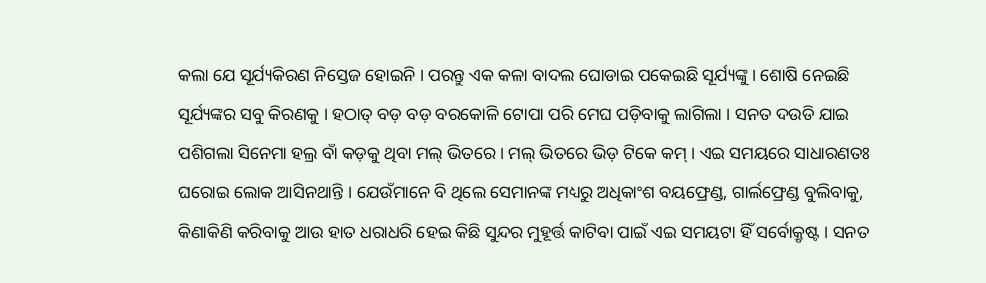କଲା ଯେ ସୂର୍ଯ୍ୟକିରଣ ନିସ୍ତେଜ ହୋଇନି । ପରନ୍ତୁ ଏକ କଳା ବାଦଲ ଘୋଡାଇ ପକେଇଛି ସୂର୍ଯ୍ୟଙ୍କୁ । ଶୋଷି ନେଇଛି ସୂର୍ଯ୍ୟଙ୍କର ସବୁ କିରଣକୁ । ହଠାତ୍ ବଡ଼ ବଡ଼ ବରକୋଳି ଟୋପା ପରି ମେଘ ପଡ଼ିବାକୁ ଲାଗିଲା । ସନତ ଦଉଡି ଯାଇ ପଶିଗଲା ସିନେମା ହଲ୍ର ବାଁ କଡ଼କୁ ଥିବା ମଲ୍ ଭିତରେ । ମଲ୍ ଭିତରେ ଭିଡ଼ ଟିକେ କମ୍ । ଏଇ ସମୟରେ ସାଧାରଣତଃ ଘରୋଇ ଲୋକ ଆସିନଥାନ୍ତି । ଯେଉଁମାନେ ବି ଥିଲେ ସେମାନଙ୍କ ମଧ୍ୟରୁ ଅଧିକାଂଶ ବୟଫ୍ରେଣ୍ଡ, ଗାର୍ଲଫ୍ରେଣ୍ଡ ବୁଲିବାକୁ, କିଣାକିଣି କରିବାକୁ ଆଉ ହାତ ଧରାଧରି ହେଇ କିଛି ସୁନ୍ଦର ମୁହୂର୍ତ୍ତ କାଟିବା ପାଇଁ ଏଇ ସମୟଟା ହିଁ ସର୍ବୋକ୍ରୃଷ୍ଟ । ସନତ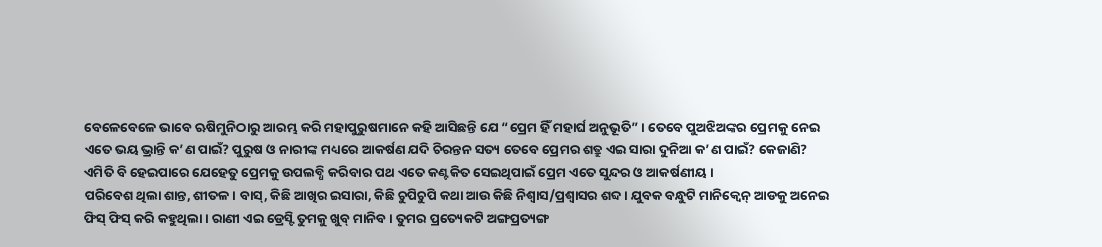ବେଳେବେଳେ ଭାବେ ଋଷିମୁନିଠାରୁ ଆରମ୍ଭ କରି ମହାପୁରୁଷମାନେ କହି ଆସିଛନ୍ତି ଯେ “ପ୍ରେମ ହିଁ ମହାର୍ଘ ଅନୁଭୂତି” । ତେବେ ପୁଅଝିଅଙ୍କର ପ୍ରେମକୁ ନେଇ ଏତେ ଭୟ ଭ୍ରାନ୍ତି କ’ଣ ପାଇଁ? ପୁରୁଷ ଓ ନାରୀଙ୍କ ମଧ୍ୟରେ ଆକର୍ଷଣ ଯଦି ଚିରନ୍ତନ ସତ୍ୟ ତେବେ ପ୍ରେମର ଶତ୍ରୁ ଏଇ ସାରା ଦୁନିଆ କ’ଣ ପାଇଁ? କେଜାଣି? ଏମିତି ବି ହେଇପାରେ ଯେହେତୁ ପ୍ରେମକୁ ଉପଲବ୍ଧି କରିବାର ପଥ ଏତେ କଣ୍ଟକିତ ସେଇଥିପାଇଁ ପ୍ରେମ ଏତେ ସୁନ୍ଦର ଓ ଆକର୍ଷଣୀୟ ।
ପରିବେଶ ଥିଲା ଶାନ୍ତ, ଶୀତଳ । ବାସ୍, କିଛି ଆଖିର ଇସାରା, କିଛି ଚୁପିଚୁପି କଥା ଆଉ କିଛି ନିଶ୍ୱାସ/ପ୍ରଶ୍ୱାସର ଶବ୍ଦ । ଯୁବକ ବନ୍ଧୁଟି ମାନିକ୍ୱେନ୍ ଆଡକୁ ଅନେଇ ଫିସ୍ ଫିସ୍ କରି କହୁଥିଲା । ରାଣୀ ଏଇ ଡ୍ରେସ୍ଟି ତୁମକୁ ଖୁବ୍ ମାନିବ । ତୁମର ପ୍ରତ୍ୟେକଟି ଅଙ୍ଗପ୍ରତ୍ୟଙ୍ଗ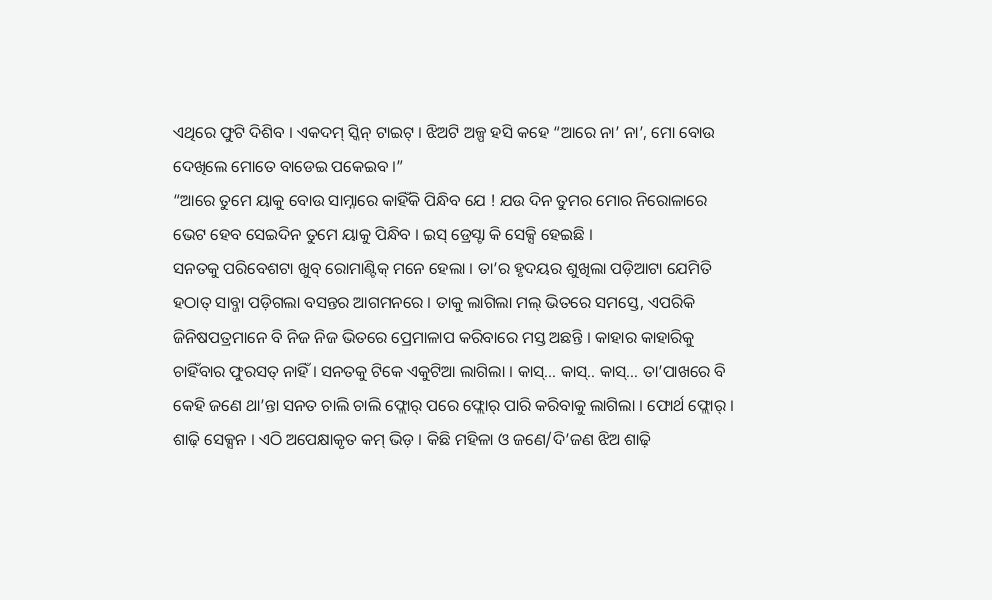ଏଥିରେ ଫୁଟି ଦିଶିବ । ଏକଦମ୍ ସ୍କିନ୍ ଟାଇଟ୍ । ଝିଅଟି ଅଳ୍ପ ହସି କହେ “ଆରେ ନା’ ନା’, ମୋ ବୋଉ ଦେଖିଲେ ମୋତେ ବାଡେଇ ପକେଇବ ।”
“ଆରେ ତୁମେ ୟାକୁ ବୋଉ ସାମ୍ନାରେ କାହିଁକି ପିନ୍ଧିବ ଯେ ! ଯଉ ଦିନ ତୁମର ମୋର ନିରୋଳାରେ ଭେଟ ହେବ ସେଇଦିନ ତୁମେ ୟାକୁ ପିନ୍ଧିବ । ଇସ୍ ଡ୍ରେସ୍ଟା କି ସେକ୍ସି ହେଇଛି ।
ସନତକୁ ପରିବେଶଟା ଖୁବ୍ ରୋମାଣ୍ଟିକ୍ ମନେ ହେଲା । ତା’ର ହୃଦୟର ଶୁଖିଲା ପଡ଼ିଆଟା ଯେମିତି ହଠାତ୍ ସାବ୍ଜା ପଡ଼ିଗଲା ବସନ୍ତର ଆଗମନରେ । ତାକୁ ଲାଗିଲା ମଲ୍ ଭିତରେ ସମସ୍ତେ, ଏପରିକି ଜିନିଷପତ୍ରମାନେ ବି ନିଜ ନିଜ ଭିତରେ ପ୍ରେମାଳାପ କରିବାରେ ମସ୍ତ ଅଛନ୍ତି । କାହାର କାହାରିକୁ ଚାହିଁବାର ଫୁରସତ୍ ନାହିଁ । ସନତକୁ ଟିକେ ଏକୁଟିଆ ଲାଗିଲା । କାସ୍… କାସ୍.. କାସ୍… ତା’ପାଖରେ ବି କେହି ଜଣେ ଥା’ନ୍ତା ସନତ ଚାଲି ଚାଲି ଫ୍ଲୋର୍ ପରେ ଫ୍ଲୋର୍ ପାରି କରିବାକୁ ଲାଗିଲା । ଫୋର୍ଥ ଫ୍ଲୋର୍ । ଶାଢ଼ି ସେକ୍ସନ । ଏଠି ଅପେକ୍ଷାକୃତ କମ୍ ଭିଡ଼ । କିଛି ମହିଳା ଓ ଜଣେ/ଦି’ଜଣ ଝିଅ ଶାଢ଼ି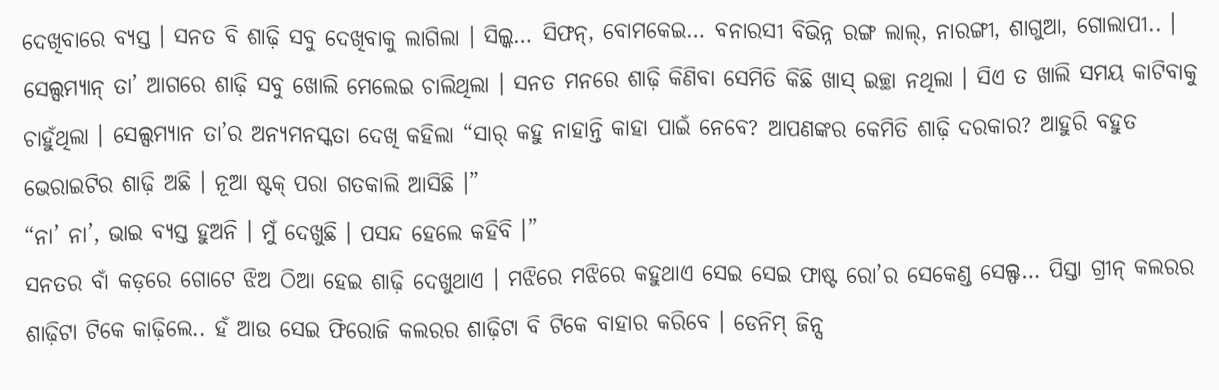ଦେଖିବାରେ ବ୍ୟସ୍ତ । ସନତ ବି ଶାଢ଼ି ସବୁ ଦେଖିବାକୁ ଲାଗିଲା । ସିଲ୍କ… ସିଫନ୍, ବୋମକେଇ… ବନାରସୀ ବିଭିନ୍ନ ରଙ୍ଗ ଲାଲ୍, ନାରଙ୍ଗୀ, ଶାଗୁଆ, ଗୋଲାପୀ.. । ସେଲ୍ସମ୍ୟାନ୍ ତା’ ଆଗରେ ଶାଢ଼ି ସବୁ ଖୋଲି ମେଲେଇ ଚାଲିଥିଲା । ସନତ ମନରେ ଶାଢ଼ି କିଣିବା ସେମିତି କିଛି ଖାସ୍ ଇଚ୍ଛା ନଥିଲା । ସିଏ ତ ଖାଲି ସମୟ କାଟିବାକୁ ଚାହୁଁଥିଲା । ସେଲ୍ସମ୍ୟାନ ତା’ର ଅନ୍ୟମନସ୍କତା ଦେଖି କହିଲା “ସାର୍ କହୁ ନାହାନ୍ତି କାହା ପାଇଁ ନେବେ? ଆପଣଙ୍କର କେମିତି ଶାଢ଼ି ଦରକାର? ଆହୁରି ବହୁତ ଭେରାଇଟିର ଶାଢ଼ି ଅଛି । ନୂଆ ଷ୍ଟକ୍ ପରା ଗତକାଲି ଆସିଛି ।”
“ନା’ ନା’, ଭାଇ ବ୍ୟସ୍ତ ହୁଅନି । ମୁଁ ଦେଖୁଛି । ପସନ୍ଦ ହେଲେ କହିବି ।”
ସନତର ବାଁ କଡ଼ରେ ଗୋଟେ ଝିଅ ଠିଆ ହେଇ ଶାଢ଼ି ଦେଖୁଥାଏ । ମଝିରେ ମଝିରେ କହୁଥାଏ ସେଇ ସେଇ ଫାଷ୍ଟ ରୋ’ର ସେକେଣ୍ଡ ସେଲ୍ଫ… ପିସ୍ତା ଗ୍ରୀନ୍ କଲରର ଶାଢ଼ିଟା ଟିକେ କାଢ଼ିଲେ.. ହଁ ଆଉ ସେଇ ଫିରୋଜି କଲରର ଶାଢ଼ିଟା ବି ଟିକେ ବାହାର କରିବେ । ଡେନିମ୍ ଜିନ୍ସ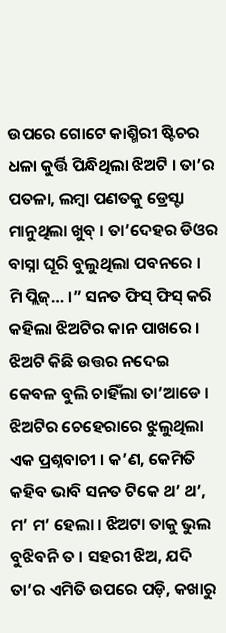ଉପରେ ଗୋଟେ କାଶ୍ମିରୀ ଷ୍ଟିଚର ଧଳା କୁର୍ତ୍ତି ପିନ୍ଧିଥିଲା ଝିଅଟି । ତା’ର ପତଳା, ଲମ୍ବା ପଣତକୁ ଡ୍ରେସ୍ଟା ମାନୁଥିଲା ଖୁବ୍ । ତା’ଦେହର ଡିଓର ବାସ୍ନା ଘୂରି ବୁଲୁଥିଲା ପବନରେ ।
ମି ପ୍ଲିଜ୍… ।” ସନତ ଫିସ୍ ଫିସ୍ କରି କହିଲା ଝିଅଟିର କାନ ପାଖରେ ।
ଝିଅଟି କିଛି ଉତ୍ତର ନଦେଇ କେବଳ ବୁଲି ଚାହିଁଲା ତା’ଆଡେ । ଝିଅଟିର ଚେହେରାରେ ଝୁଲୁଥିଲା ଏକ ପ୍ରଶ୍ନବାଚୀ । କ’ଣ, କେମିତି କହିବ ଭାବି ସନତ ଟିକେ ଥ’ ଥ’, ମ’ ମ’ ହେଲା । ଝିଅଟା ତାକୁ ଭୁଲ ବୁଝିବନି ତ । ସହରୀ ଝିଅ, ଯଦି ତା’ର ଏମିତି ଉପରେ ପଡ଼ି, କଖାରୁ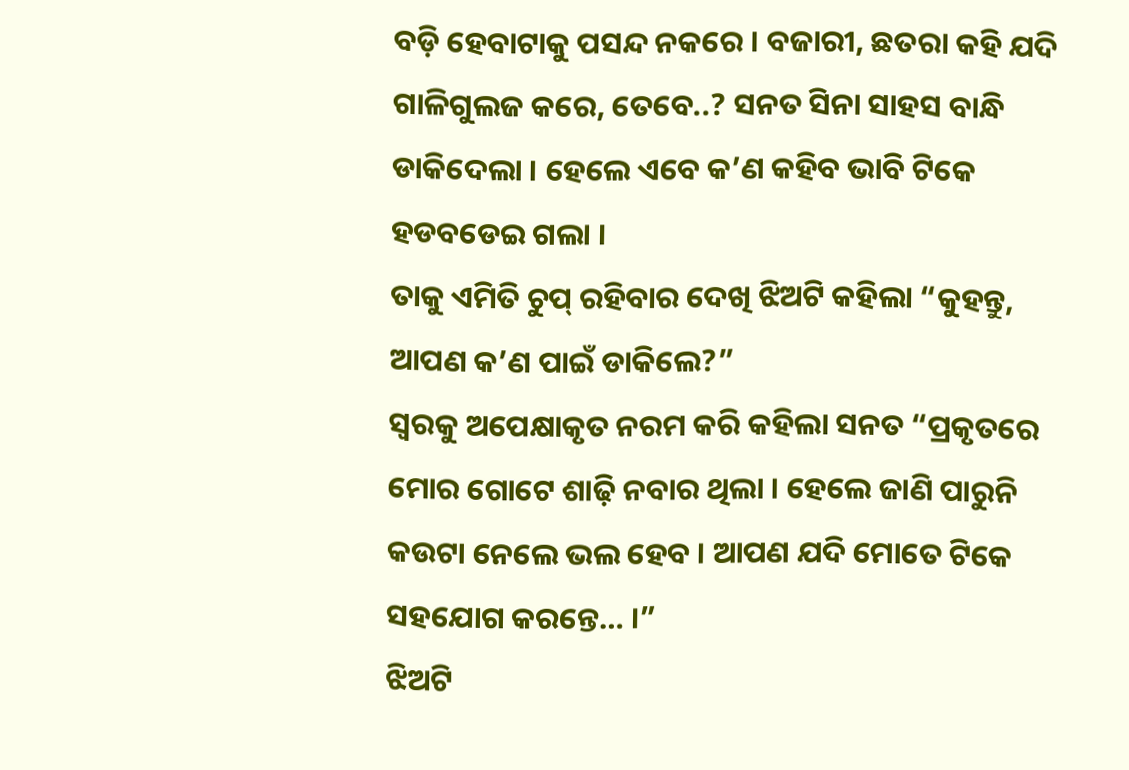ବଡ଼ି ହେବାଟାକୁ ପସନ୍ଦ ନକରେ । ବଜାରୀ, ଛତରା କହି ଯଦି ଗାଳିଗୁଲଜ କରେ, ତେବେ..? ସନତ ସିନା ସାହସ ବାନ୍ଧି ଡାକିଦେଲା । ହେଲେ ଏବେ କ’ଣ କହିବ ଭାବି ଟିକେ ହଡବଡେଇ ଗଲା ।
ତାକୁ ଏମିତି ଚୁପ୍ ରହିବାର ଦେଖି ଝିଅଟି କହିଲା “କୁହନ୍ତୁ, ଆପଣ କ’ଣ ପାଇଁ ଡାକିଲେ?”
ସ୍ୱରକୁ ଅପେକ୍ଷାକୃତ ନରମ କରି କହିଲା ସନତ “ପ୍ରକୃତରେ ମୋର ଗୋଟେ ଶାଢ଼ି ନବାର ଥିଲା । ହେଲେ ଜାଣି ପାରୁନି କଉଟା ନେଲେ ଭଲ ହେବ । ଆପଣ ଯଦି ମୋତେ ଟିକେ ସହଯୋଗ କରନ୍ତେ… ।”
ଝିଅଟି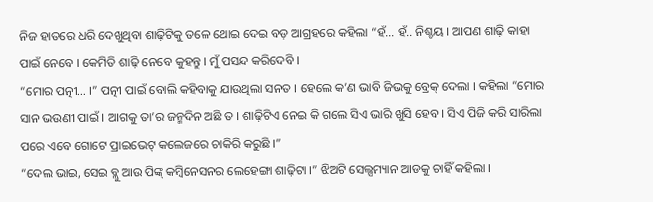ନିଜ ହାତରେ ଧରି ଦେଖୁଥିବା ଶାଢ଼ିଟିକୁ ତଳେ ଥୋଇ ଦେଇ ବଡ଼ ଆଗ୍ରହରେ କହିଲା “ହଁ… ହଁ.. ନିଶ୍ଚୟ । ଆପଣ ଶାଢ଼ି କାହା ପାଇଁ ନେବେ । କେମିତି ଶାଢ଼ି ନେବେ କୁହନ୍ତୁ । ମୁଁ ପସନ୍ଦ କରିଦେବି ।
“ମୋର ପତ୍ନୀ… ।” ପତ୍ନୀ ପାଇଁ ବୋଲି କହିବାକୁ ଯାଉଥିଲା ସନତ । ହେଲେ କ’ଣ ଭାବି ଜିଭକୁ ବ୍ରେକ୍ ଦେଲା । କହିଲା “ମୋର ସାନ ଭଉଣୀ ପାଇଁ । ଆଗକୁ ତା’ର ଜନ୍ମଦିନ ଅଛି ତ । ଶାଢ଼ିଟିଏ ନେଇ କି ଗଲେ ସିଏ ଭାରି ଖୁସି ହେବ । ସିଏ ପିଜି କରି ସାରିଲା ପରେ ଏବେ ଗୋଟେ ପ୍ରାଇଭେଟ୍ କଲେଜରେ ଚାକିରି କରୁଛି ।”
“ଦେଲ ଭାଇ, ସେଇ ବ୍ଲୁ ଆଉ ପିଙ୍କ୍ କମ୍ବିନେସନର ଲେହେଙ୍ଗା ଶାଢ଼ିଟା ।” ଝିଅଟି ସେଲ୍ସମ୍ୟାନ ଆଡକୁ ଚାହିଁ କହିଲା ।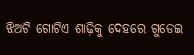ଝିଅଟି ଗୋଟିଏ ଶାଢ଼ିକୁ ଦେହରେ ଗୁଡେଇ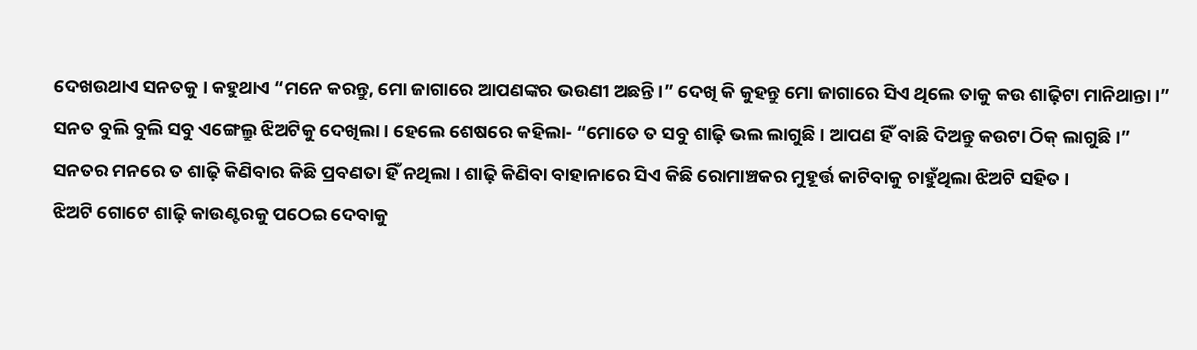ଦେଖଉଥାଏ ସନତକୁ । କହୁଥାଏ “ମନେ କରନ୍ତୁ, ମୋ ଜାଗାରେ ଆପଣଙ୍କର ଭଉଣୀ ଅଛନ୍ତି ।” ଦେଖି କି କୁହନ୍ତୁ ମୋ ଜାଗାରେ ସିଏ ଥିଲେ ତାକୁ କଉ ଶାଢ଼ିଟା ମାନିଥାନ୍ତା ।”
ସନତ ବୁଲି ବୁଲି ସବୁ ଏଙ୍ଗେଲ୍ରୁ ଝିଅଟିକୁ ଦେଖିଲା । ହେଲେ ଶେଷରେ କହିଲା- “ମୋତେ ତ ସବୁ ଶାଢ଼ି ଭଲ ଲାଗୁଛି । ଆପଣ ହିଁ ବାଛି ଦିଅନ୍ତୁ କଉଟା ଠିକ୍ ଲାଗୁଛି ।”
ସନତର ମନରେ ତ ଶାଢ଼ି କିଣିବାର କିଛି ପ୍ରବଣତା ହିଁ ନଥିଲା । ଶାଢ଼ି କିଣିବା ବାହାନାରେ ସିଏ କିଛି ରୋମାଞ୍ଚକର ମୁହୂର୍ତ୍ତ କାଟିବାକୁ ଚାହୁଁଥିଲା ଝିଅଟି ସହିତ ।
ଝିଅଟି ଗୋଟେ ଶାଢ଼ି କାଉଣ୍ଟରକୁ ପଠେଇ ଦେବାକୁ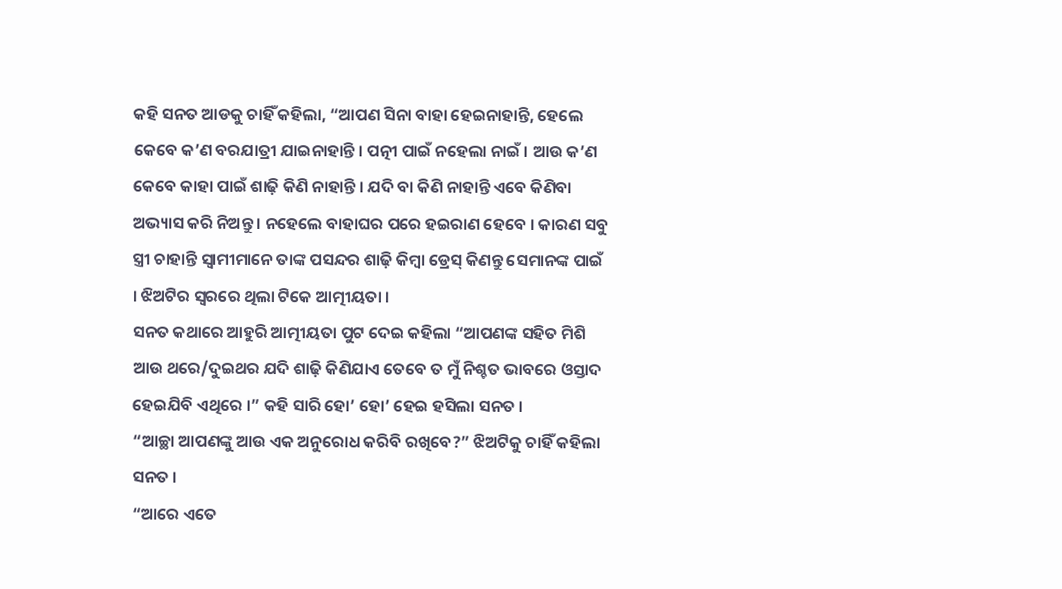କହି ସନତ ଆଡକୁ ଚାହିଁ କହିଲା, “ଆପଣ ସିନା ବାହା ହେଇନାହାନ୍ତି, ହେଲେ କେବେ କ’ଣ ବରଯାତ୍ରୀ ଯାଇନାହାନ୍ତି । ପତ୍ନୀ ପାଇଁ ନହେଲା ନାଇଁ । ଆଉ କ’ଣ କେବେ କାହା ପାଇଁ ଶାଢ଼ି କିଣି ନାହାନ୍ତି । ଯଦି ବା କିଣି ନାହାନ୍ତି ଏବେ କିଣିବା ଅଭ୍ୟାସ କରି ନିଅନ୍ତୁ । ନହେଲେ ବାହାଘର ପରେ ହଇରାଣ ହେବେ । କାରଣ ସବୁ ସ୍ତ୍ରୀ ଚାହାନ୍ତି ସ୍ୱାମୀମାନେ ତାଙ୍କ ପସନ୍ଦର ଶାଢ଼ି କିମ୍ବା ଡ୍ରେସ୍ କିଣନ୍ତୁ ସେମାନଙ୍କ ପାଇଁ । ଝିଅଟିର ସ୍ୱରରେ ଥିଲା ଟିକେ ଆତ୍ମୀୟତା ।
ସନତ କଥାରେ ଆହୁରି ଆତ୍ମୀୟତା ପୁଟ ଦେଇ କହିଲା “ଆପଣଙ୍କ ସହିତ ମିଶି ଆଉ ଥରେ/ଦୁଇଥର ଯଦି ଶାଢ଼ି କିଣିଯାଏ ତେବେ ତ ମୁଁ ନିଶ୍ଚତ ଭାବରେ ଓସ୍ତାଦ ହେଇଯିବି ଏଥିରେ ।” କହି ସାରି ହୋ’ ହୋ’ ହେଇ ହସିଲା ସନତ ।
“ଆଚ୍ଛା ଆପଣଙ୍କୁ ଆଉ ଏକ ଅନୁରୋଧ କରିବି ରଖିବେ?” ଝିଅଟିକୁ ଚାହିଁ କହିଲା ସନତ ।
“ଆରେ ଏତେ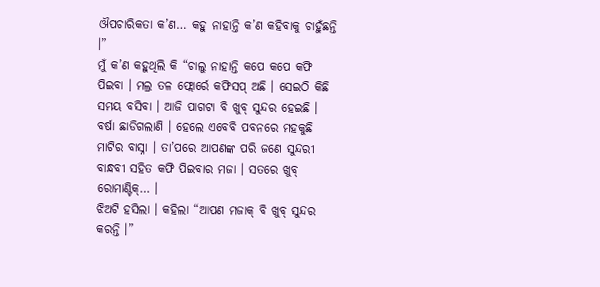ଔପଚାରିକତା କ’ଣ… କହୁ ନାହାନ୍ତି କ’ଣ କହିବାକୁ ଚାହୁଁଛନ୍ତି ।”
ମୁଁ କ’ଣ କହୁଥିଲି କି “ଚାଲୁ ନାହାନ୍ତି କପେ କପେ କଫି ପିଇବା । ମଲ୍ର ତଳ ଫ୍ଲୋର୍ରେ କଫିସପ୍ ଅଛି । ସେଇଠି କିଛି ସମୟ ବସିବା । ଆଜି ପାଗଟା ବି ଖୁବ୍ ସୁନ୍ଦର ହେଇଛି । ବର୍ଷା ଛାଡିଗଲାଣି । ହେଲେ ଏବେବି ପବନରେ ମହକୁଛି ମାଟିର ବାସ୍ନା । ତା’ପରେ ଆପଣଙ୍କ ପରି ଜଣେ ସୁନ୍ଦରୀ ବାନ୍ଧବୀ ସହିତ କଫି ପିଇବାର ମଜା । ସତରେ ଖୁବ୍ ରୋମାଣ୍ଟିକ୍… ।
ଝିଅଟି ହସିଲା । କହିଲା “ଆପଣ ମଜାକ୍ ବି ଖୁବ୍ ସୁନ୍ଦର କରନ୍ତି ।”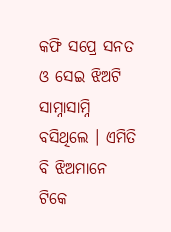କଫି ସପ୍ରେ ସନତ ଓ ସେଇ ଝିଅଟି ସାମ୍ନାସାମ୍ନି ବସିଥିଲେ । ଏମିତି ବି ଝିଅମାନେ ଟିକେ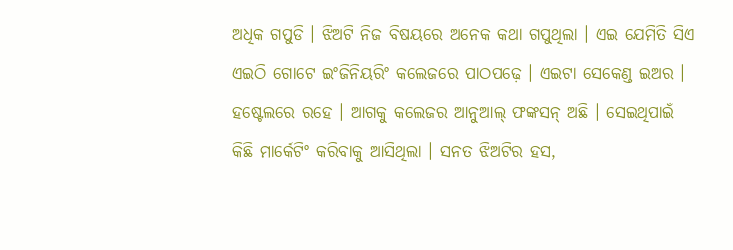ଅଧିକ ଗପୁଡି । ଝିଅଟି ନିଜ ବିଷୟରେ ଅନେକ କଥା ଗପୁଥିଲା । ଏଇ ଯେମିତି ସିଏ ଏଇଠି ଗୋଟେ ଇଂଜିନିୟରିଂ କଲେଜରେ ପାଠପଢ଼େ । ଏଇଟା ସେକେଣ୍ଡ ଇଅର । ହଷ୍ଟେଲରେ ରହେ । ଆଗକୁ କଲେଜର ଆନୁଆଲ୍ ଫଙ୍କସନ୍ ଅଛି । ସେଇଥିପାଇଁ କିଛି ମାର୍କେଟିଂ କରିବାକୁ ଆସିଥିଲା । ସନତ ଝିଅଟିର ହସ,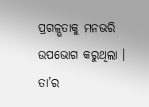ପ୍ରଗଳ୍ଭତାକୁ ମନଭରି ଉପଭୋଗ କରୁଥିଲା । ତା’ର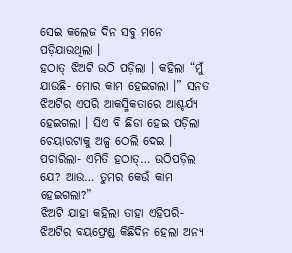ସେଇ କଲେଜ ଦିନ ସବୁ ମନେ ପଡ଼ିଯାଉଥିଲା ।
ହଠାତ୍ ଝିଅଟି ଉଠି ପଡ଼ିଲା । କହିଲା “ମୁଁ ଯାଉଛି- ମୋର କାମ ହେଇଗଲା ।” ସନତ ଝିଅଟିର ଏପରି ଆକସ୍ମିକତାରେ ଆଶ୍ଚର୍ଯ୍ୟ ହେଇଗଲା । ସିଏ ବି ଛିଡା ହେଇ ପଡ଼ିଲା ଚେୟାରଟାକୁ ଅଳ୍ପ ଠେଲି ଦେଇ । ପଚାରିଲା- ଏମିତି ହଠାତ୍… ଉଠିପଡ଼ିଲ ଯେ? ଆଉ… ତୁମର କେଉଁ କାମ ହେଇଗଲା?”
ଝିଅଟି ଯାହା କହିଲା ତାହା ଏହିପରି-
ଝିଅଟିର ବୟଫ୍ରେଣ୍ଡ କିଛିଦିନ ହେଲା ଅନ୍ୟ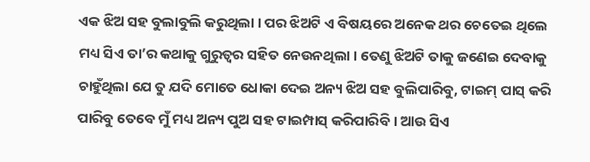ଏକ ଝିଅ ସହ ବୁଲାବୁଲି କରୁଥିଲା । ପର ଝିଅଟି ଏ ବିଷୟରେ ଅନେକ ଥର ଚେତେଇ ଥିଲେ ମଧ୍ୟ ସିଏ ତା’ର କଥାକୁ ଗୁରୁତ୍ୱର ସହିତ ନେଉନଥିଲା । ତେଣୁ ଝିଅଟି ତାକୁ ଜଣେଇ ଦେବାକୁ ଚାହୁଁଥିଲା ଯେ ତୁ ଯଦି ମୋତେ ଧୋକା ଦେଇ ଅନ୍ୟ ଝିଅ ସହ ବୁଲିପାରିବୁ, ଟାଇମ୍ ପାସ୍ କରି ପାରିବୁ ତେବେ ମୁଁ ମଧ୍ୟ ଅନ୍ୟ ପୁଅ ସହ ଟାଇମ୍ପାସ୍ କରିପାରିବି । ଆଉ ସିଏ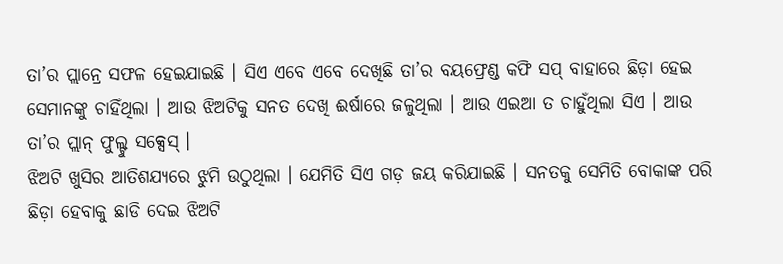ତା’ର ପ୍ଲାନ୍ରେ ସଫଳ ହେଇଯାଇଛି । ସିଏ ଏବେ ଏବେ ଦେଖିଛି ତା’ର ବୟଫ୍ରେଣ୍ଡ କଫି ସପ୍ ବାହାରେ ଛିଡ଼ା ହେଇ ସେମାନଙ୍କୁ ଚାହିଁଥିଲା । ଆଉ ଝିଅଟିକୁ ସନତ ଦେଖି ଈର୍ଷାରେ ଜଳୁଥିଲା । ଆଉ ଏଇଆ ତ ଚାହୁଁଥିଲା ସିଏ । ଆଉ ତା’ର ପ୍ଲାନ୍ ଫୁଲ୍ଟୁ ସକ୍ସେସ୍ ।
ଝିଅଟି ଖୁସିର ଆତିଶଯ୍ୟରେ ଝୁମି ଉଠୁଥିଲା । ଯେମିତି ସିଏ ଗଡ଼ ଜୟ କରିଯାଇଛି । ସନତକୁ ସେମିତି ବୋକାଙ୍କ ପରି ଛିଡ଼ା ହେବାକୁ ଛାଡି ଦେଇ ଝିଅଟି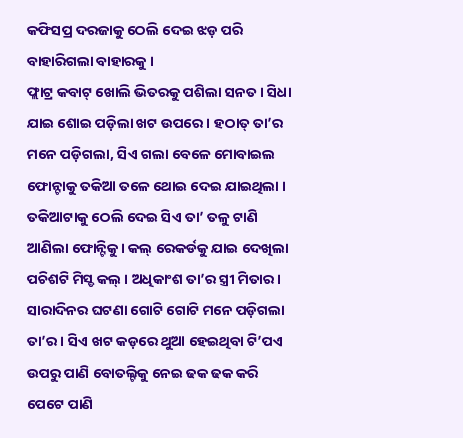କଫିସପ୍ର ଦରଜାକୁ ଠେଲି ଦେଇ ଝଡ଼ ପରି ବାହାରିଗଲା ବାହାରକୁ ।
ଫ୍ଲାଟ୍ର କବାଟ୍ ଖୋଲି ଭିତରକୁ ପଶିଲା ସନତ । ସିଧା ଯାଇ ଶୋଇ ପଡ଼ିଲା ଖଟ ଉପରେ । ହଠାତ୍ ତା’ର ମନେ ପଡ଼ିଗଲା, ସିଏ ଗଲା ବେଳେ ମୋବାଇଲ ଫୋନ୍ଟାକୁ ତକିଆ ତଳେ ଥୋଇ ଦେଇ ଯାଇଥିଲା । ତକିଆଟାକୁ ଠେଲି ଦେଇ ସିଏ ତା’ ତଳୁ ଟାଣି ଆଣିଲା ଫୋନ୍ଟିକୁ । କଲ୍ ରେକର୍ଡକୁ ଯାଇ ଦେଖିଲା ପଚିଶଟି ମିସ୍ଡ କଲ୍ । ଅଧିକାଂଶ ତା’ର ସ୍ତ୍ରୀ ମିତାର । ସାରାଦିନର ଘଟଣା ଗୋଟି ଗୋଟି ମନେ ପଡ଼ିଗଲା ତା’ର । ସିଏ ଖଟ କଡ଼ରେ ଥୁଆ ହେଇଥିବା ଟି’ପଏ ଉପରୁ ପାଣି ବୋତଲ୍ଟିକୁ ନେଇ ଢକ ଢକ କରି ପେଟେ ପାଣି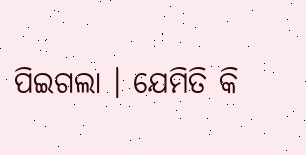ପିଇଗଲା । ଯେମିତି କି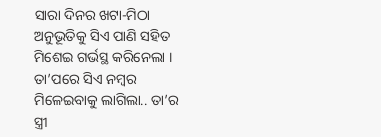ସାରା ଦିନର ଖଟା-ମିଠା ଅନୁଭୂତିକୁ ସିଏ ପାଣି ସହିତ ମିଶେଇ ଗର୍ଭସ୍ଥ କରିନେଲା । ତା’ପରେ ସିଏ ନମ୍ବର ମିଳେଇବାକୁ ଲାଗିଲା.. ତା’ର ସ୍ତ୍ରୀ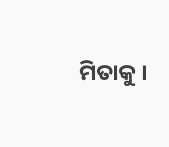ମିତାକୁ ।